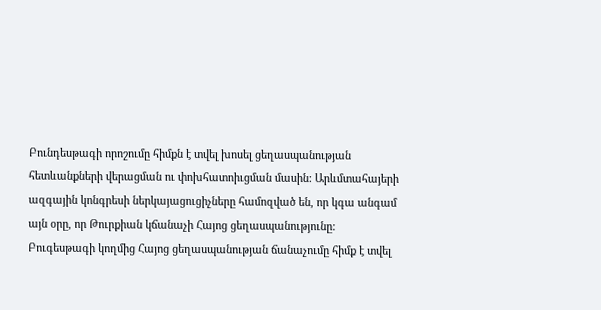Բունդեսթագի որոշումը հիմքն է տվել խոսել ցեղասպանության հետևանքների վերացման ու փոխհատոիւցման մասին: Արևմտահայերի ազգային կոնգրեսի ներկայացուցիչները համոզված են, որ կգա անգամ այն օրը, որ Թուրքիան կճանաչի Հայոց ցեղասպանությունը:
Բուգեսթագի կողմից Հայոց ցեղասպանության ճանաչումը հիմք է տվել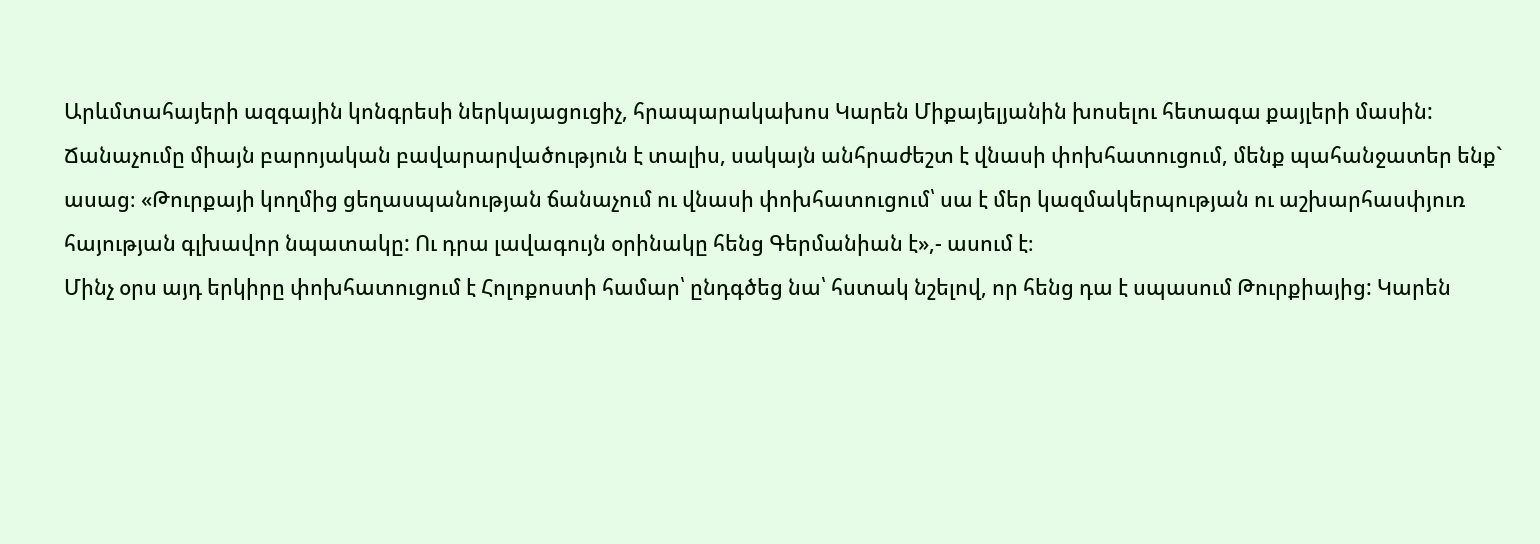Արևմտահայերի ազգային կոնգրեսի ներկայացուցիչ, հրապարակախոս Կարեն Միքայելյանին խոսելու հետագա քայլերի մասին: Ճանաչումը միայն բարոյական բավարարվածություն է տալիս, սակայն անհրաժեշտ է վնասի փոխհատուցում, մենք պահանջատեր ենք` ասաց։ «Թուրքայի կողմից ցեղասպանության ճանաչում ու վնասի փոխհատուցում՝ սա է մեր կազմակերպության ու աշխարհասփյուռ հայության գլխավոր նպատակը: Ու դրա լավագույն օրինակը հենց Գերմանիան է»,- ասում է։
Մինչ օրս այդ երկիրը փոխհատուցում է Հոլոքոստի համար՝ ընդգծեց նա՝ հստակ նշելով, որ հենց դա է սպասում Թուրքիայից: Կարեն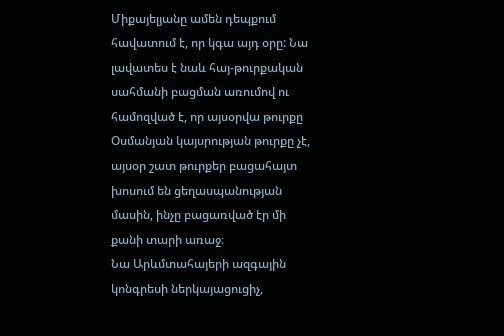Միքայելյանը ամեն դեպքում հավատում է, որ կգա այդ օրը: Նա լավատես է նաև հայ-թուրքական սահմանի բացման առումով ու համոզված է, որ այսօրվա թուրքը Օսմանյան կայսրության թուրքը չէ, այսօր շատ թուրքեր բացահայտ խոսում են ցեղասպանության մասին, ինչը բացառված էր մի քանի տարի առաջ։
Նա Արևմտահայերի ազգային կոնգրեսի ներկայացուցիչ,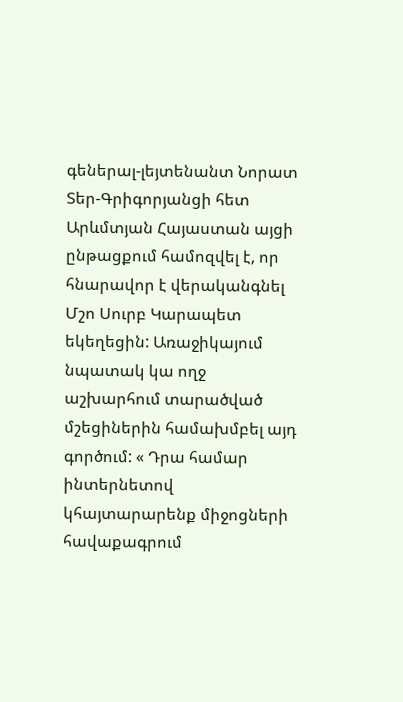գեներալ-լեյտենանտ Նորատ Տեր-Գրիգորյանցի հետ Արևմտյան Հայաստան այցի ընթացքում համոզվել է, որ հնարավոր է վերականգնել Մշո Սուրբ Կարապետ եկեղեցին: Առաջիկայում նպատակ կա ողջ աշխարհում տարածված մշեցիներին համախմբել այդ գործում: « Դրա համար ինտերնետով կհայտարարենք միջոցների հավաքագրում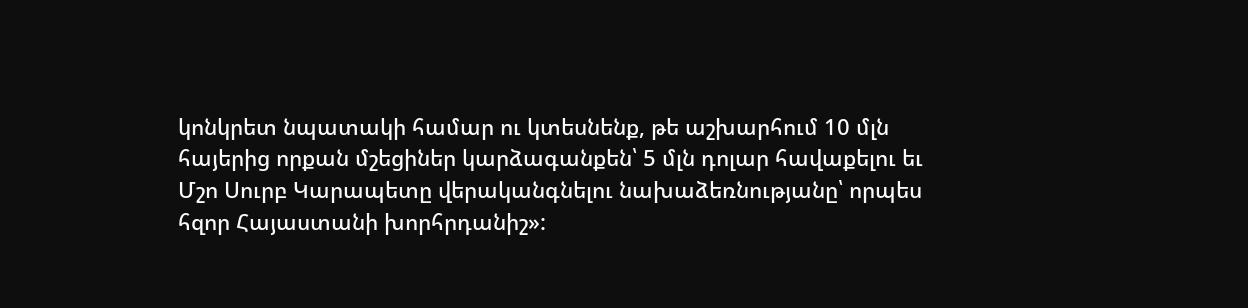կոնկրետ նպատակի համար ու կտեսնենք, թե աշխարհում 10 մլն հայերից որքան մշեցիներ կարձագանքեն՝ 5 մլն դոլար հավաքելու եւ Մշո Սուրբ Կարապետը վերականգնելու նախաձեռնությանը՝ որպես հզոր Հայաստանի խորհրդանիշ»: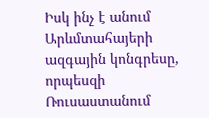Իսկ ինչ է անում Արևմտահայերի ազգային կոնգրեսը, որպեսզի Ռուսաստանում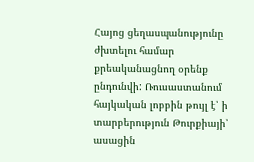Հայոց ցեղասպանությունը ժխտելու համար քրեականացնող օրենք ընդունվի: Ռուսաստանում հայկական լոբբին թույլ է՝ ի տարբերություն Թուրքիայի՝ ասացին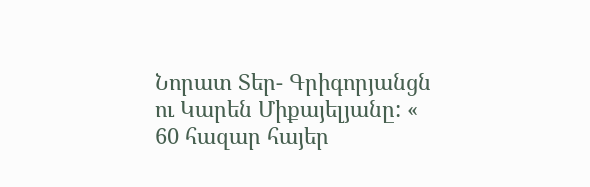Նորատ Տեր- Գրիգորյանցն ու Կարեն Միքայելյանը: « 60 հազար հայեր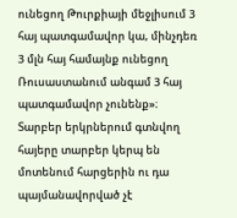ունեցող Թուրքիայի մեջլիսում 3 հայ պատգամավոր կա, մինչդեռ 3 մլն հայ համայնք ունեցող Ռուսաստանում անգամ 3 հայ պատգամավոր չունենք»։
Տարբեր երկրներում գտնվող հայերը տարբեր կերպ են մոտենում հարցերին ու դա պայմանավորված չէ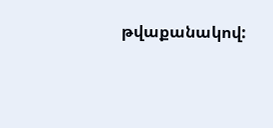թվաքանակով: